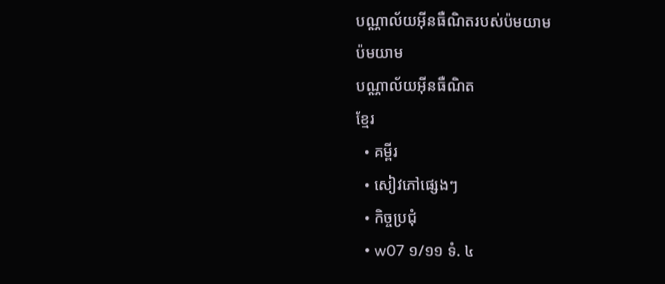បណ្ណាល័យអ៊ីនធឺណិតរបស់ប៉មយាម
ប៉មយាម
បណ្ណាល័យអ៊ីនធឺណិត
ខ្មែរ
  • គម្ពីរ
  • សៀវភៅផ្សេងៗ
  • កិច្ចប្រជុំ
  • w07 ១/១១ ទំ. ៤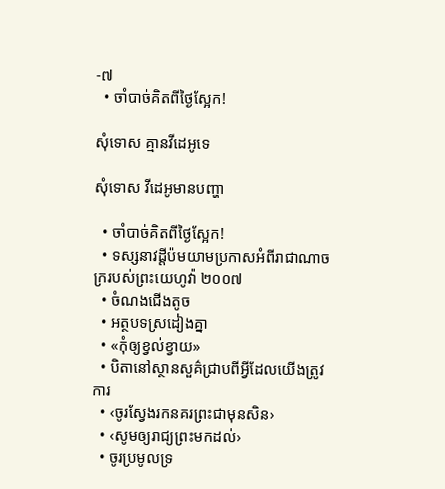-៧
  • ចាំបាច់គិតពីថ្ងៃស្អែក!

សុំទោស គ្មានវីដេអូទេ

សុំទោស វីដេអូមានបញ្ហា

  • ចាំបាច់គិតពីថ្ងៃស្អែក!
  • ទស្សនាវដ្ដីប៉មយាមប្រកាសអំពីរាជាណាចក្ររបស់ព្រះយេហូវ៉ា ២០០៧
  • ចំណងជើងតូច
  • អត្ថបទស្រដៀងគ្នា
  • «កុំឲ្យខ្វល់ខ្វាយ»
  • បិតានៅស្ថានសួគ៌ជ្រាបពីអ្វីដែលយើងត្រូវការ
  • ‹ចូរស្វែងរកនគរព្រះជាមុនសិន›
  • ‹សូមឲ្យរាជ្យព្រះមកដល់›
  • ចូរប្រមូលទ្រ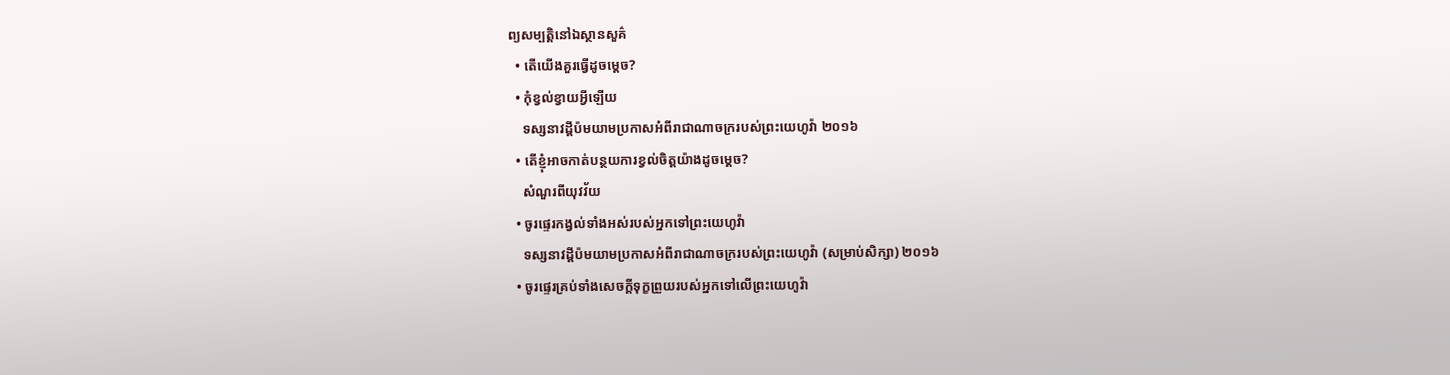ព្យសម្បត្ដិនៅឯស្ថានសួគ៌
  • តើយើងគួរធ្វើដូចម្ដេច?
  • កុំខ្វល់ខ្វាយអ្វីឡើយ
    ទស្សនាវដ្ដីប៉មយាមប្រកាសអំពីរាជាណាចក្ររបស់ព្រះយេហូវ៉ា ២០១៦
  • តើខ្ញុំអាចកាត់បន្ថយការខ្វល់ចិត្តយ៉ាងដូចម្ដេច?
    សំណួរពីយុវវ័យ
  • ចូរផ្ទេរកង្វល់ទាំងអស់របស់អ្នកទៅព្រះយេហូវ៉ា
    ទស្សនាវដ្ដីប៉មយាមប្រកាសអំពីរាជាណាចក្ររបស់ព្រះយេហូវ៉ា (សម្រាប់សិក្សា) ២០១៦
  • ចូរផ្ទេរគ្រប់ទាំងសេចក្ដីទុក្ខព្រួយរបស់អ្នកទៅលើព្រះយេហូវ៉ា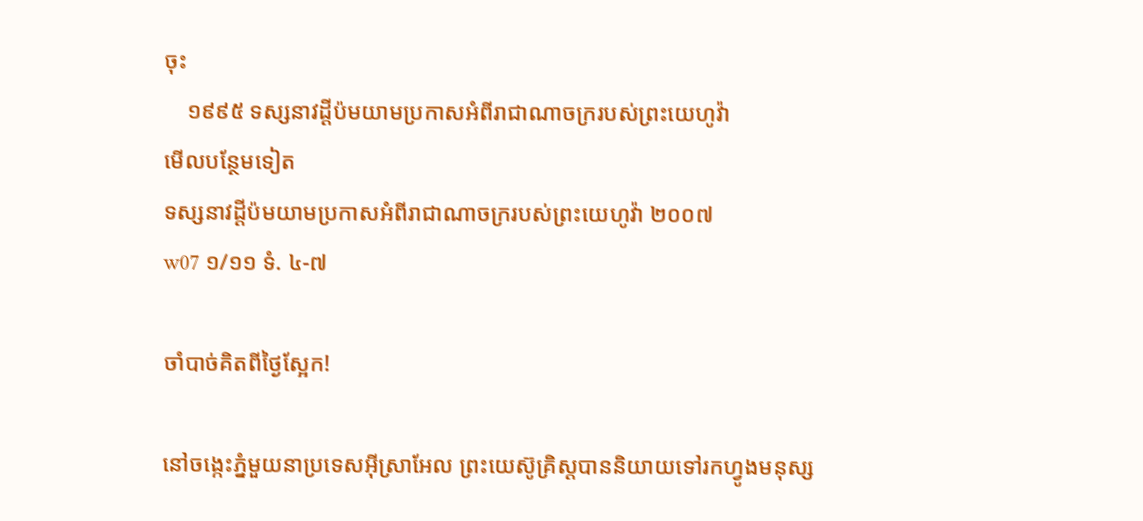ចុះ
    ១៩៩៥ ទស្សនាវដ្ដីប៉មយាមប្រកាសអំពីរាជាណាចក្ររបស់ព្រះយេហូវ៉ា
មើលបន្ថែមទៀត
ទស្សនាវដ្ដីប៉មយាមប្រកាសអំពីរាជាណាចក្ររបស់ព្រះយេហូវ៉ា ២០០៧
w07 ១/១១ ទំ. ៤-៧

ចាំបាច់គិតពីថ្ងៃស្អែក!

នៅចង្កេះភ្នំមួយនាប្រទេសអ៊ីស្រាអែល ព្រះយេស៊ូគ្រិស្តបាននិយាយទៅរកហ្វូងមនុស្ស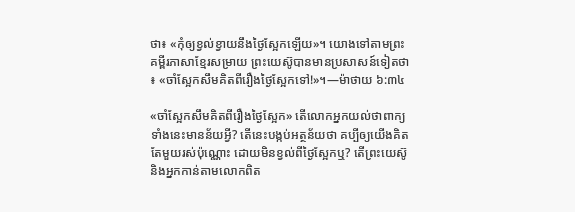ថា៖ «កុំឲ្យខ្វល់ខ្វាយនឹងថ្ងៃស្អែកឡើយ»។ យោងទៅតាមព្រះគម្ពីរភាសាខ្មែរសម្រាយ ព្រះយេស៊ូបានមានប្រសាសន៍ទៀតថា៖ «ចាំស្អែកសឹមគិតពីរឿងថ្ងៃស្អែកទៅ!»។—ម៉ាថាយ ៦:៣៤

«ចាំស្អែកសឹមគិតពីរឿងថ្ងៃស្អែក» តើលោកអ្នកយល់ថាពាក្យទាំងនេះមានន័យអ្វី? តើនេះបង្កប់អត្ថន័យថា គប្បីឲ្យយើងគិតតែមួយរស់ប៉ុណ្ណោះ ដោយមិនខ្វល់ពីថ្ងៃស្អែកឬ? តើព្រះយេស៊ូនិងអ្នកកាន់តាមលោកពិត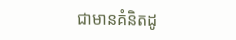ជាមានគំនិតដូ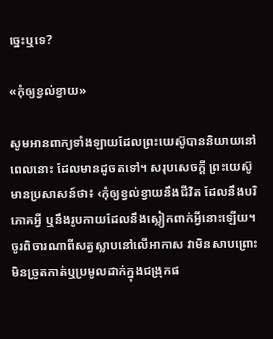ច្នេះឬទេ?

«កុំឲ្យខ្វល់ខ្វាយ»

សូមអានពាក្យទាំងឡាយដែលព្រះយេស៊ូបាននិយាយនៅពេលនោះ ដែលមានដូចតទៅ។ សរុបសេចក្ដី ព្រះយេស៊ូមានប្រសាសន៍ថា៖ ‹កុំឲ្យខ្វល់ខ្វាយនឹងជីវិត ដែលនឹងបរិភោគអ្វី ឬនឹងរូបកាយដែលនឹងស្លៀកពាក់អ្វីនោះឡើយ។ ចូរពិចារណាពីសត្វស្លាបនៅលើអាកាស វាមិនសាបព្រោះ មិនច្រូតកាត់ឬប្រមូលដាក់ក្នុងជង្រុកផ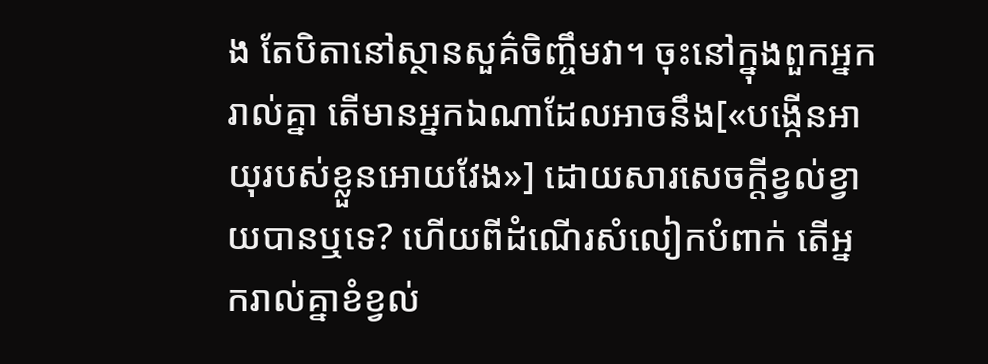ង តែបិតានៅស្ថានសួគ៌ចិញ្ចឹមវា។ ចុះនៅក្នុងពួកអ្នករាល់គ្នា តើមានអ្នកឯណាដែលអាចនឹង[«បង្កើនអាយុរបស់ខ្លួនអោយវែង»] ដោយសារសេចក្ដីខ្វល់ខ្វាយបានឬទេ? ហើយពីដំណើរសំលៀកបំពាក់ តើអ្នករាល់គ្នាខំខ្វល់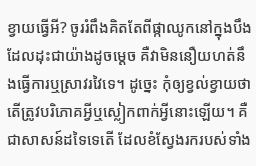ខ្វាយធ្វើអី? ចូររំពឹងគិតតែពីផ្កាឈូកនៅក្នុងបឹងដែលដុះជាយ៉ាងដូចម្ដេច គឺវាមិននឿយហត់នឹងធ្វើការឬស្រាវរវៃទេ។ ដូច្នេះ កុំឲ្យខ្វល់ខ្វាយថា តើត្រូវបរិភោគអ្វីឬស្លៀកពាក់អ្វីនោះឡើយ។ គឺជាសាសន៍ដទៃទេតើ ដែលខំស្វែងរករបស់ទាំង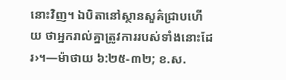នោះវិញ។ ឯបិតានៅស្ថានសួគ៌ជ្រាបហើយ ថាអ្នករាល់គ្នាត្រូវការរបស់ទាំងនោះដែរ›។—ម៉ាថាយ ៦:២៥-៣២; ខ.ស.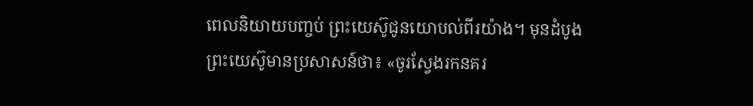ពេលនិយាយបញ្ចប់ ព្រះយេស៊ូជូនយោបល់ពីរយ៉ាង។ មុនដំបូង ព្រះយេស៊ូមានប្រសាសន៍ថា៖ «ចូរស្វែងរកនគរ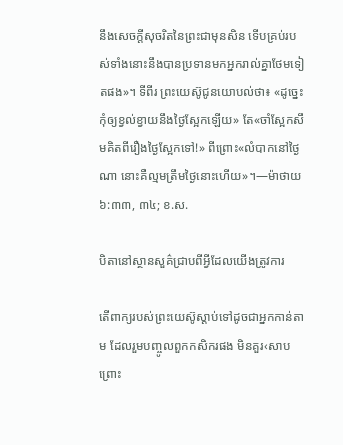នឹងសេចក្ដីសុចរិតនៃព្រះជាមុនសិន ទើបគ្រប់របស់ទាំងនោះនឹងបានប្រទានមកអ្នករាល់គ្នាថែមទៀតផង»។ ទីពីរ ព្រះយេស៊ូជូនយោបល់ថា៖ «ដូច្នេះ កុំឲ្យខ្វល់ខ្វាយនឹងថ្ងៃស្អែកឡើយ» តែ«ចាំស្អែកសឹមគិតពីរឿងថ្ងៃស្អែកទៅ!» ពីព្រោះ«លំបាកនៅថ្ងៃណា នោះគឺល្មមត្រឹមថ្ងៃនោះហើយ»។—ម៉ាថាយ ៦:៣៣, ៣៤; ខ.ស.

បិតានៅស្ថានសួគ៌ជ្រាបពីអ្វីដែលយើងត្រូវការ

តើពាក្យរបស់ព្រះយេស៊ូស្ដាប់ទៅដូចជាអ្នកកាន់តាម ដែលរួមបញ្ចូលពួកកសិករផង មិនគួរ‹សាបព្រោះ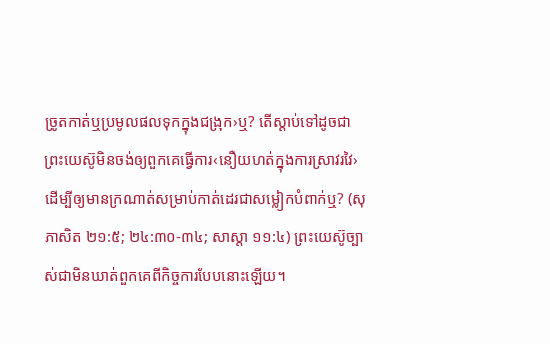ច្រូតកាត់ឬប្រមូលផលទុកក្នុងជង្រុក›ឬ? តើស្ដាប់ទៅដូចជាព្រះយេស៊ូមិនចង់ឲ្យពួកគេធ្វើការ‹នឿយហត់ក្នុងការស្រាវរវៃ›ដើម្បីឲ្យមានក្រណាត់សម្រាប់កាត់ដេរជាសម្លៀកបំពាក់ឬ? (សុភាសិត ២១:៥; ២៤:៣០-៣៤; សាស្ដា ១១:៤) ព្រះយេស៊ូច្បាស់ជាមិនឃាត់ពួកគេពីកិច្ចការបែបនោះឡើយ។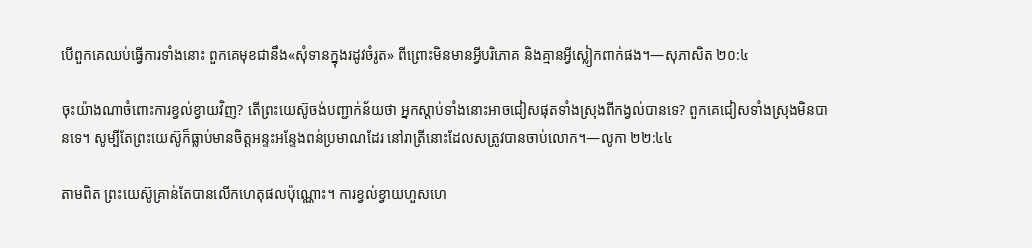បើពួកគេឈប់ធ្វើការទាំងនោះ ពួកគេមុខជានឹង«សុំទានក្នុងរដូវចំរូត» ពីព្រោះមិនមានអ្វីបរិភោគ និងគ្មានអ្វីស្លៀកពាក់ផង។—សុភាសិត ២០:៤

ចុះយ៉ាងណាចំពោះការខ្វល់ខ្វាយវិញ? តើព្រះយេស៊ូចង់បញ្ជាក់ន័យថា អ្នកស្ដាប់ទាំងនោះអាចជៀសផុតទាំងស្រុងពីកង្វល់បានទេ? ពួកគេជៀសទាំងស្រុងមិនបានទេ។ សូម្បីតែព្រះយេស៊ូក៏ធ្លាប់មានចិត្តអន្ទះអន្ទែងពន់ប្រមាណដែរ នៅរាត្រីនោះដែលសត្រូវបានចាប់លោក។—លូកា ២២:៤៤

តាមពិត ព្រះយេស៊ូគ្រាន់តែបានលើកហេតុផលប៉ុណ្ណោះ។ ការខ្វល់ខ្វាយហួសហេ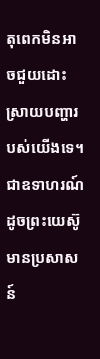តុពេកមិនអាចជួយដោះស្រាយបញ្ហារបស់យើងទេ។ ជាឧទាហរណ៍ ដូចព្រះយេស៊ូមានប្រសាសន៍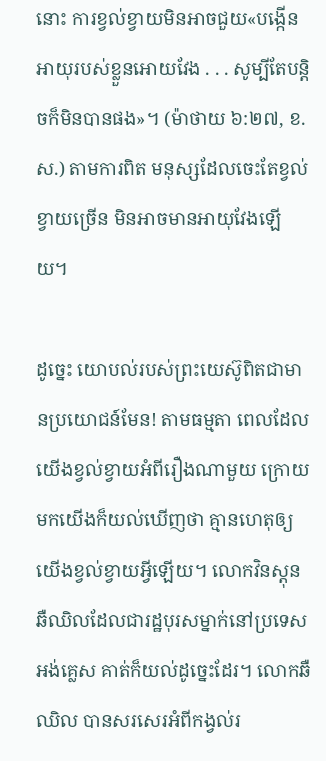នោះ ការខ្វល់ខ្វាយមិនអាចជួយ«បង្កើនអាយុរបស់ខ្លួនអោយវែង . . . សូម្បីតែបន្ដិចក៏មិនបានផង»។ (ម៉ាថាយ ៦:២៧, ខ.ស.) តាមការពិត មនុស្សដែលចេះតែខ្វល់ខ្វាយច្រើន មិនអាចមានអាយុវែងឡើយ។

ដូច្នេះ យោបល់របស់ព្រះយេស៊ូពិតជាមានប្រយោជន៍មែន! តាមធម្មតា ពេលដែលយើងខ្វល់ខ្វាយអំពីរឿងណាមួយ ក្រោយមកយើងក៏យល់ឃើញថា គ្មានហេតុឲ្យយើងខ្វល់ខ្វាយអ្វីឡើយ។ លោកវិនស្តុន ឆឺឈិលដែលជារដ្ឋបុរសម្នាក់នៅប្រទេសអង់គ្លេស គាត់ក៏យល់ដូច្នេះដែរ។ លោកឆឺឈិល បានសរសេរអំពីកង្វល់រ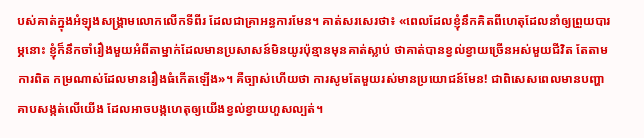បស់គាត់ក្នុងអំឡុងសង្គ្រាមលោកលើកទីពីរ ដែលជាគ្រាអន្ធការមែន។ គាត់សរសេរថា៖ «ពេលដែលខ្ញុំនឹកគិតពីហេតុដែលនាំឲ្យព្រួយបារម្ភនោះ ខ្ញុំក៏នឹកចាំរឿងមួយអំពីតាម្នាក់ដែលមានប្រសាសន៍មិនយូរប៉ុន្មានមុនគាត់ស្លាប់ ថាគាត់បានខ្វល់ខ្វាយច្រើនអស់មួយជីវិត តែតាមការពិត កម្រណាស់ដែលមានរឿងធំកើតឡើង»។ គឺច្បាស់ហើយថា ការសូមតែមួយរស់មានប្រយោជន៍មែន! ជាពិសេសពេលមានបញ្ហាគាបសង្កត់លើយើង ដែលអាចបង្កហេតុឲ្យយើងខ្វល់ខ្វាយហួសល្បត់។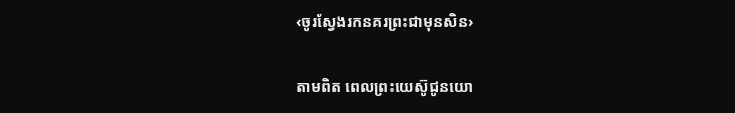‹ចូរស្វែងរកនគរព្រះជាមុនសិន›

តាមពិត ពេលព្រះយេស៊ូជូនយោ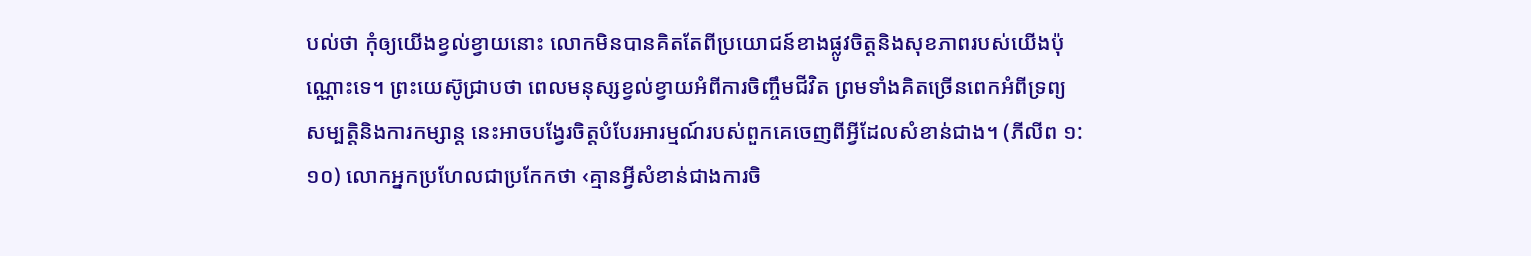បល់ថា កុំឲ្យយើងខ្វល់ខ្វាយនោះ លោកមិនបានគិតតែពីប្រយោជន៍ខាងផ្លូវចិត្តនិងសុខភាពរបស់យើងប៉ុណ្ណោះទេ។ ព្រះយេស៊ូជ្រាបថា ពេលមនុស្សខ្វល់ខ្វាយអំពីការចិញ្ចឹមជីវិត ព្រមទាំងគិតច្រើនពេកអំពីទ្រព្យសម្បត្ដិនិងការកម្សាន្ត នេះអាចបង្វែរចិត្តបំបែរអារម្មណ៍របស់ពួកគេចេញពីអ្វីដែលសំខាន់ជាង។ (ភីលីព ១:១០) លោកអ្នកប្រហែលជាប្រកែកថា ‹គ្មានអ្វីសំខាន់ជាងការចិ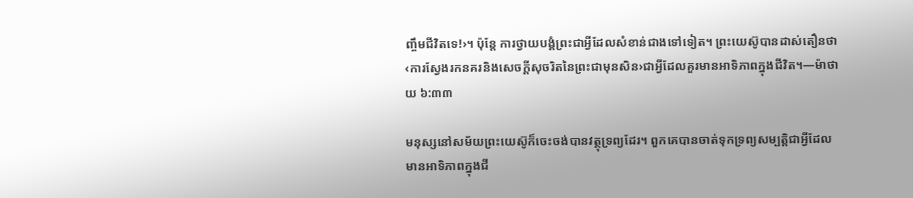ញ្ចឹមជីវិតទេ!›។ ប៉ុន្តែ ការថ្វាយបង្គំព្រះជាអ្វីដែលសំខាន់ជាងទៅទៀត។ ព្រះយេស៊ូបានដាស់តឿនថា ‹ការស្វែងរកនគរនិងសេចក្ដីសុចរិតនៃព្រះជាមុនសិន›ជាអ្វីដែលគួរមានអាទិភាពក្នុងជីវិត។—ម៉ាថាយ ៦:៣៣

មនុស្សនៅសម័យព្រះយេស៊ូក៏ចេះចង់បានវត្ថុទ្រព្យដែរ។ ពួកគេបានចាត់ទុកទ្រព្យសម្បត្ដិជាអ្វីដែលមានអាទិភាពក្នុងជី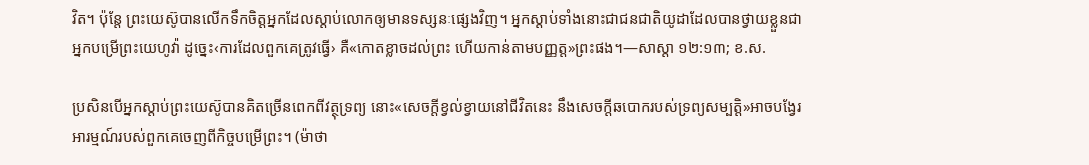វិត។ ប៉ុន្តែ ព្រះយេស៊ូបានលើកទឹកចិត្តអ្នកដែលស្ដាប់លោកឲ្យមានទស្សនៈផ្សេងវិញ។ អ្នកស្ដាប់ទាំងនោះជាជនជាតិយូដាដែលបានថ្វាយខ្លួនជាអ្នកបម្រើព្រះយេហូវ៉ា ដូច្នេះ‹ការដែលពួកគេត្រូវធ្វើ› គឺ«កោតខ្លាចដល់ព្រះ ហើយកាន់តាមបញ្ញត្ត»ព្រះផង។—សាស្ដា ១២:១៣; ខ.ស.

ប្រសិនបើអ្នកស្ដាប់ព្រះយេស៊ូបានគិតច្រើនពេកពីវត្ថុទ្រព្យ នោះ«សេចក្ដីខ្វល់ខ្វាយនៅជីវិតនេះ នឹងសេចក្ដីឆបោករបស់ទ្រព្យសម្បត្ដិ»អាចបង្វែរអារម្មណ៍របស់ពួកគេចេញពីកិច្ចបម្រើព្រះ។ (ម៉ាថា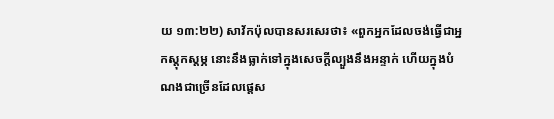យ ១៣:២២) សាវ័កប៉ុលបានសរសេរថា៖ «ពួកអ្នកដែលចង់ធ្វើជាអ្នកស្តុកស្តម្ភ នោះនឹងធ្លាក់ទៅក្នុងសេចក្ដីល្បួងនឹងអន្ទាក់ ហើយក្នុងបំណងជាច្រើនដែលផ្ដេស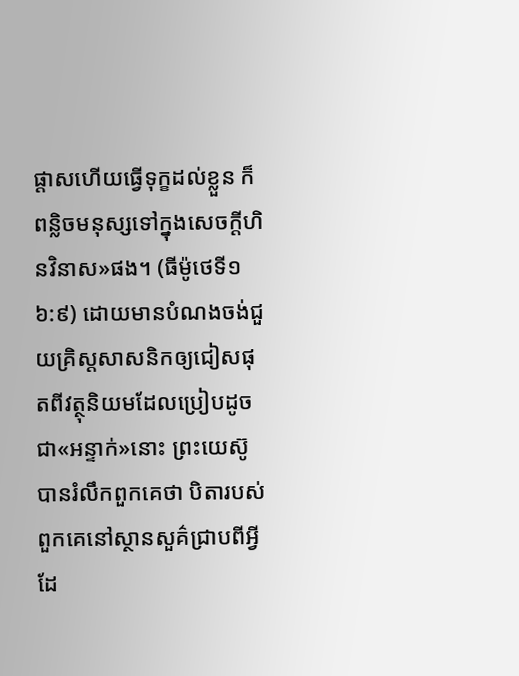ផ្ដាសហើយធ្វើទុក្ខដល់ខ្លួន ក៏ពន្លិចមនុស្សទៅក្នុងសេចក្ដីហិនវិនាស»ផង។ (ធីម៉ូថេទី១ ៦:៩) ដោយមានបំណងចង់ជួយគ្រិស្តសាសនិកឲ្យជៀសផុតពីវត្ថុនិយមដែលប្រៀបដូចជា«អន្ទាក់»នោះ ព្រះយេស៊ូបានរំលឹកពួកគេថា បិតារបស់ពួកគេនៅស្ថានសួគ៌ជ្រាបពីអ្វីដែ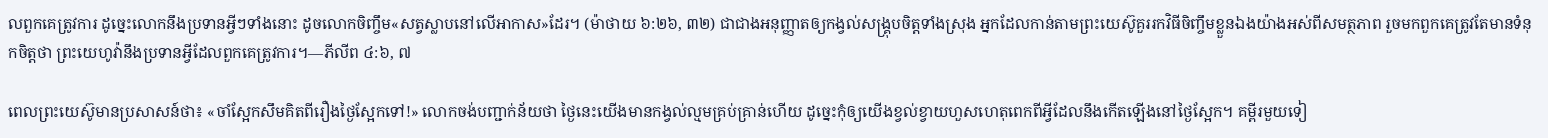លពួកគេត្រូវការ ដូច្នេះលោកនឹងប្រទានអ្វីៗទាំងនោះ ដូចលោកចិញ្ចឹម«សត្វស្លាបនៅលើអាកាស»ដែរ។ (ម៉ាថាយ ៦:២៦, ៣២) ជាជាងអនុញ្ញាតឲ្យកង្វល់សង្គ្រុបចិត្តទាំងស្រុង អ្នកដែលកាន់តាមព្រះយេស៊ូគួររកវិធីចិញ្ចឹមខ្លួនឯងយ៉ាងអស់ពីសមត្ថភាព រួចមកពួកគេត្រូវតែមានទំនុកចិត្តថា ព្រះយេហូវ៉ានឹងប្រទានអ្វីដែលពួកគេត្រូវការ។—ភីលីព ៤:៦, ៧

ពេលព្រះយេស៊ូមានប្រសាសន៍ថា៖ «ចាំស្អែកសឹមគិតពីរឿងថ្ងៃស្អែកទៅ!» លោកចង់បញ្ជាក់ន័យថា ថ្ងៃនេះយើងមានកង្វល់ល្មមគ្រប់គ្រាន់ហើយ ដូច្នេះកុំឲ្យយើងខ្វល់ខ្វាយហួសហេតុពេកពីអ្វីដែលនឹងកើតឡើងនៅថ្ងៃស្អែក។ គម្ពីរមួយទៀ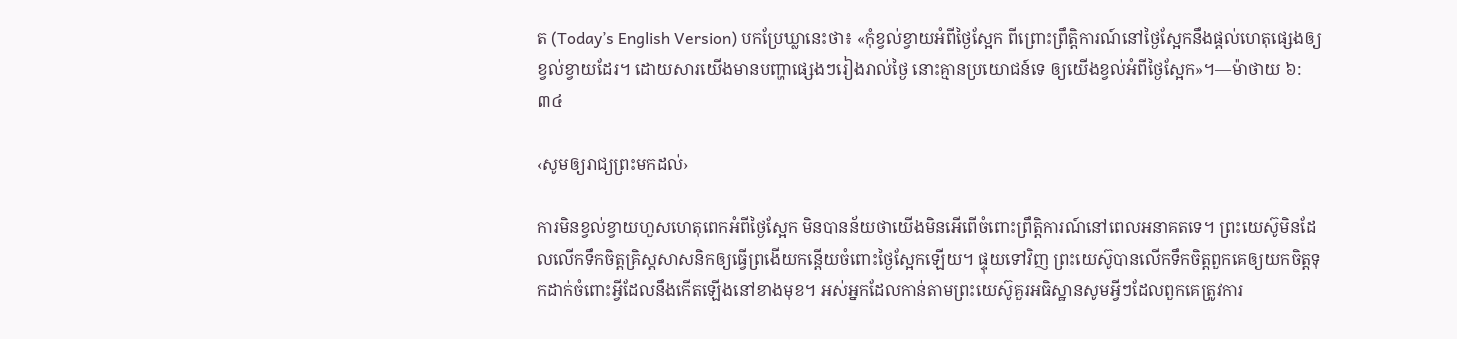ត (Today’s English Version) បកប្រែឃ្លានេះថា៖ «កុំខ្វល់ខ្វាយអំពីថ្ងៃស្អែក ពីព្រោះព្រឹត្ដិការណ៍នៅថ្ងៃស្អែកនឹងផ្ដល់ហេតុផ្សេងឲ្យខ្វល់ខ្វាយដែរ។ ដោយសារយើងមានបញ្ហាផ្សេងៗរៀងរាល់ថ្ងៃ នោះគ្មានប្រយោជន៍ទេ ឲ្យយើងខ្វល់អំពីថ្ងៃស្អែក»។—ម៉ាថាយ ៦:៣៤

‹សូមឲ្យរាជ្យព្រះមកដល់›

ការមិនខ្វល់ខ្វាយហួសហេតុពេកអំពីថ្ងៃស្អែក មិនបានន័យថាយើងមិនអើពើចំពោះព្រឹត្ដិការណ៍នៅពេលអនាគតទេ។ ព្រះយេស៊ូមិនដែលលើកទឹកចិត្តគ្រិស្តសាសនិកឲ្យធ្វើព្រងើយកន្តើយចំពោះថ្ងៃស្អែកឡើយ។ ផ្ទុយទៅវិញ ព្រះយេស៊ូបានលើកទឹកចិត្តពួកគេឲ្យយកចិត្តទុកដាក់ចំពោះអ្វីដែលនឹងកើតឡើងនៅខាងមុខ។ អស់អ្នកដែលកាន់តាមព្រះយេស៊ូគួរអធិស្ឋានសូមអ្វីៗដែលពួកគេត្រូវការ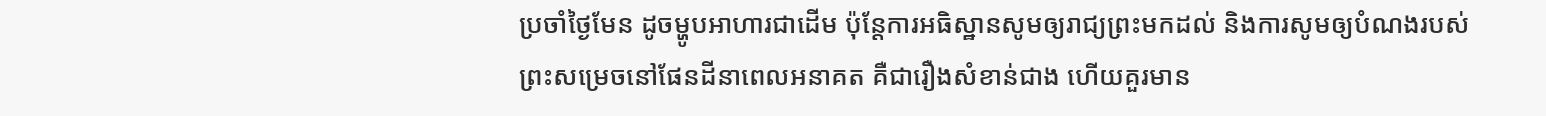ប្រចាំថ្ងៃមែន ដូចម្ហូបអាហារជាដើម ប៉ុន្តែការអធិស្ឋានសូមឲ្យរាជ្យព្រះមកដល់ និងការសូមឲ្យបំណងរបស់ព្រះសម្រេចនៅផែនដីនាពេលអនាគត គឺជារឿងសំខាន់ជាង ហើយគួរមាន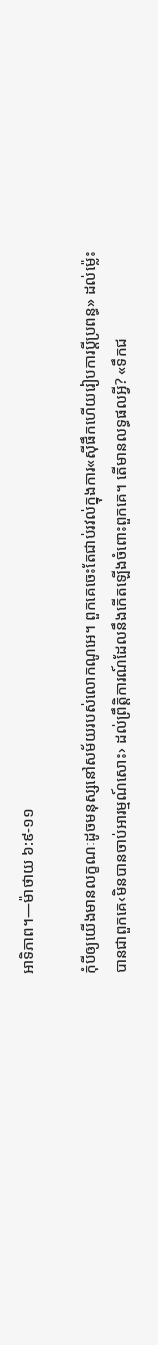អាទិភាព។—ម៉ាថាយ ៦:៩-១១

កុំបីឲ្យយើងមានលក្ខណៈដូចមនុស្សនៅសម័យរបស់លោកណូអេ។ ពួកគេចេះតែជាប់រវល់ក្នុងការ«ស៊ីផឹកហើយរៀបការប្ដីប្រពន្ធ» ដល់ម្ល៉េះបានជាពួកគេ‹មិនបានចាប់អារម្មណ៍សោះ› ដល់ព្រឹត្ដិការណ៍ដែលនឹងកើតឡើងចំពោះពួកគេ។ តើមានលទ្ធផលអ្វី? «ទឹកជ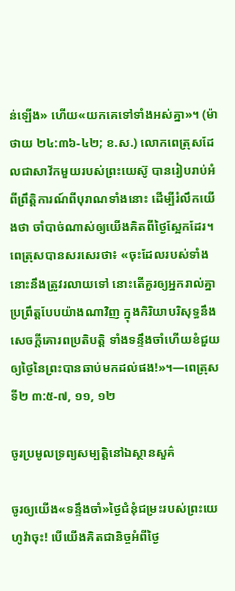ន់ឡើង» ហើយ«យកគេទៅទាំងអស់គ្នា»។ (ម៉ាថាយ ២៤:៣៦-៤២; ខ.ស.) លោកពេត្រុសដែលជាសាវ័កមួយរបស់ព្រះយេស៊ូ បានរៀបរាប់អំពីព្រឹត្ដិការណ៍ពីបុរាណទាំងនោះ ដើម្បីរំលឹកយើងថា ចាំបាច់ណាស់ឲ្យយើងគិតពីថ្ងៃស្អែកដែរ។ ពេត្រុសបានសរសេរថា៖ «ចុះដែលរបស់ទាំងនោះនឹងត្រូវរលាយទៅ នោះតើគួរឲ្យអ្នករាល់គ្នាប្រព្រឹត្តបែបយ៉ាងណាវិញ ក្នុងកិរិយាបរិសុទ្ធនឹងសេចក្ដីគោរពប្រតិបត្ដិ ទាំងទន្ទឹងចាំហើយខំជួយឲ្យថ្ងៃនៃព្រះបានឆាប់មកដល់ផង!»។—ពេត្រុសទី២ ៣:៥-៧, ១១, ១២

ចូរប្រមូលទ្រព្យសម្បត្ដិនៅឯស្ថានសួគ៌

ចូរឲ្យយើង«ទន្ទឹងចាំ»ថ្ងៃជំនុំជម្រះរបស់ព្រះយេហូវ៉ាចុះ! បើយើងគិតជានិច្ចអំពីថ្ងៃ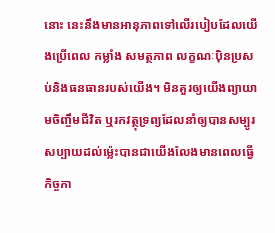នោះ នេះនឹងមានអានុភាពទៅលើរបៀបដែលយើងប្រើពេល កម្លាំង សមត្ថភាព លក្ខណៈប៉ិនប្រសប់និងធនធានរបស់យើង។ មិនគួរឲ្យយើងព្យាយាមចិញ្ចឹមជីវិត ឬរកវត្ថុទ្រព្យដែលនាំឲ្យបានសម្បូរសប្បាយដល់ម្ល៉េះបានជាយើងលែងមានពេលធ្វើកិច្ចកា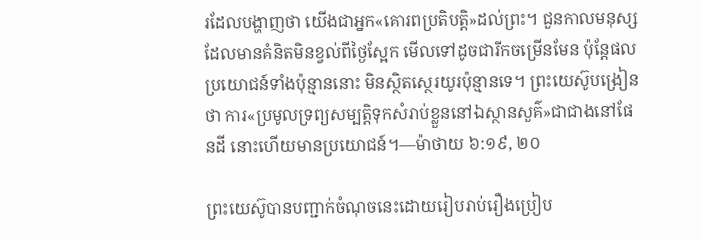រដែលបង្ហាញថា យើងជាអ្នក«គោរពប្រតិបត្ដិ»ដល់ព្រះ។ ជួនកាលមនុស្សដែលមានគំនិតមិនខ្វល់ពីថ្ងៃស្អែក មើលទៅដូចជារីកចម្រើនមែន ប៉ុន្តែផលប្រយោជន៍ទាំងប៉ុន្មាននោះ មិនស្ថិតស្ថេរយូរប៉ុន្មានទេ។ ព្រះយេស៊ូបង្រៀនថា ការ«ប្រមូលទ្រព្យសម្បត្ដិទុកសំរាប់ខ្លួននៅឯស្ថានសួគ៌»ជាជាងនៅផែនដី នោះហើយមានប្រយោជន៍។—ម៉ាថាយ ៦:១៩, ២០

ព្រះយេស៊ូបានបញ្ជាក់ចំណុចនេះដោយរៀបរាប់រឿងប្រៀប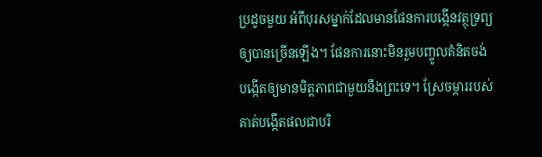ប្រដូចមួយ អំពីបុរសម្នាក់ដែលមានផែនការបង្កើនវត្ថុទ្រព្យឲ្យបានច្រើនឡើង។ ផែនការនោះមិនរួមបញ្ចូលគំនិតចង់បង្កើតឲ្យមានមិត្តភាពជាមួយនឹងព្រះទេ។ ស្រែចម្ការរបស់គាត់បង្កើតផលជាបរិ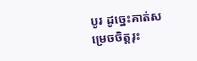បូរ ដូច្នេះគាត់សម្រេចចិត្តរុះ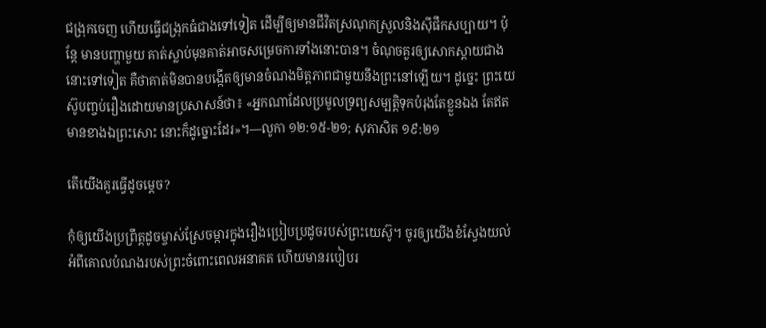ជង្រុកចេញ ហើយធ្វើជង្រុកធំជាងទៅទៀត ដើម្បីឲ្យមានជីវិតស្រណុកស្រួលនិងស៊ីផឹកសប្បាយ។ ប៉ុន្តែ មានបញ្ហាមួយ គាត់ស្លាប់មុនគាត់អាចសម្រេចការទាំងនោះបាន។ ចំណុចគួរឲ្យសោកស្ដាយជាងនោះទៅទៀត គឺថាគាត់មិនបានបង្កើតឲ្យមានចំណងមិត្តភាពជាមួយនឹងព្រះនៅឡើយ។ ដូច្នេះ ព្រះយេស៊ូបញ្ចប់រឿងដោយមានប្រសាសន៍ថា៖ «អ្នកណាដែលប្រមូលទ្រព្យសម្បត្ដិទុកបំរុងតែខ្លួនឯង តែឥតមានខាងឯព្រះសោះ នោះក៏ដូច្នោះដែរ»។—លូកា ១២:១៥-២១; សុភាសិត ១៩:២១

តើយើងគួរធ្វើដូចម្ដេច?

កុំឲ្យយើងប្រព្រឹត្តដូចម្ចាស់ស្រែចម្ការក្នុងរឿងប្រៀបប្រដូចរបស់ព្រះយេស៊ូ។ ចូរឲ្យយើងខំស្វែងយល់អំពីគោលបំណងរបស់ព្រះចំពោះពេលអនាគត ហើយមានរបៀបរ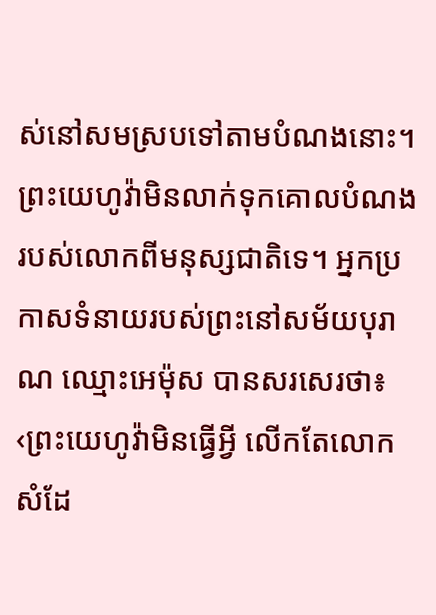ស់នៅសមស្របទៅតាមបំណងនោះ។ ព្រះយេហូវ៉ាមិនលាក់ទុកគោលបំណងរបស់លោកពីមនុស្សជាតិទេ។ អ្នកប្រកាសទំនាយរបស់ព្រះនៅសម័យបុរាណ ឈ្មោះអេម៉ុស បានសរសេរថា៖ ‹ព្រះយេហូវ៉ាមិនធ្វើអ្វី លើកតែលោកសំដែ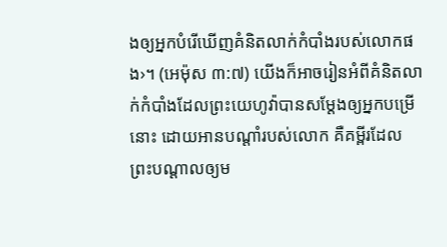ងឲ្យអ្នកបំរើឃើញគំនិតលាក់កំបាំងរបស់លោកផង›។ (អេម៉ុស ៣:៧) យើងក៏អាចរៀនអំពីគំនិតលាក់កំបាំងដែលព្រះយេហូវ៉ាបានសម្ដែងឲ្យអ្នកបម្រើនោះ ដោយអានបណ្ដាំរបស់លោក គឺគម្ពីរដែលព្រះបណ្ដាលឲ្យម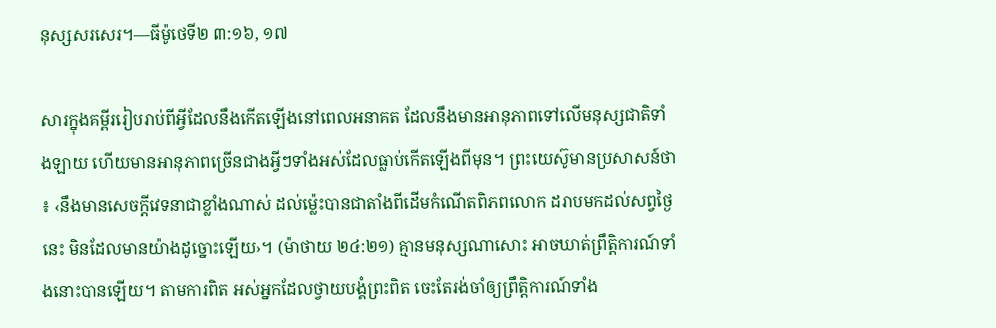នុស្សសរសេរ។—ធីម៉ូថេទី២ ៣:១៦, ១៧

សារក្នុងគម្ពីររៀបរាប់ពីអ្វីដែលនឹងកើតឡើងនៅពេលអនាគត ដែលនឹងមានអានុភាពទៅលើមនុស្សជាតិទាំងឡាយ ហើយមានអានុភាពច្រើនជាងអ្វីៗទាំងអស់ដែលធ្លាប់កើតឡើងពីមុន។ ព្រះយេស៊ូមានប្រសាសន៍ថា៖ ‹នឹងមានសេចក្ដីវេទនាជាខ្លាំងណាស់ ដល់ម្ល៉េះបានជាតាំងពីដើមកំណើតពិភពលោក ដរាបមកដល់សព្វថ្ងៃនេះ មិនដែលមានយ៉ាងដូច្នោះឡើយ›។ (ម៉ាថាយ ២៤:២១) គ្មានមនុស្សណាសោះ អាចឃាត់ព្រឹត្ដិការណ៍ទាំងនោះបានឡើយ។ តាមការពិត អស់អ្នកដែលថ្វាយបង្គំព្រះពិត ចេះតែរង់ចាំឲ្យព្រឹត្ដិការណ៍ទាំង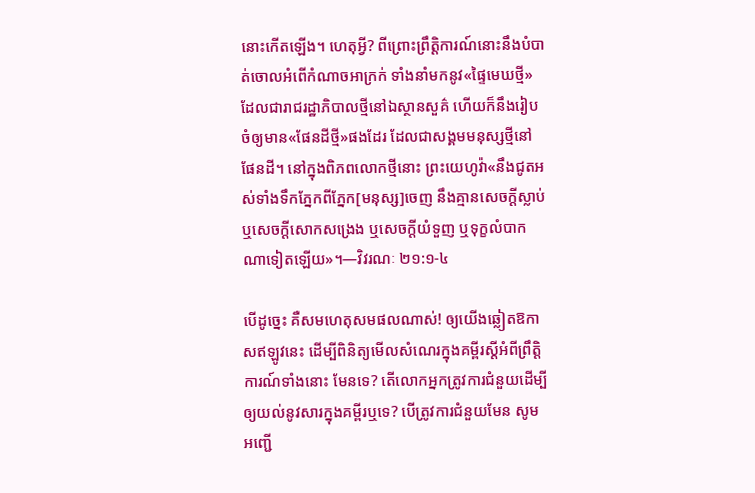នោះកើតឡើង។ ហេតុអ្វី? ពីព្រោះព្រឹត្ដិការណ៍នោះនឹងបំបាត់ចោលអំពើកំណាចអាក្រក់ ទាំងនាំមកនូវ«ផ្ទៃមេឃថ្មី» ដែលជារាជរដ្ឋាភិបាលថ្មីនៅឯស្ថានសួគ៌ ហើយក៏នឹងរៀបចំឲ្យមាន«ផែនដីថ្មី»ផងដែរ ដែលជាសង្គមមនុស្សថ្មីនៅផែនដី។ នៅក្នុងពិភពលោកថ្មីនោះ ព្រះយេហូវ៉ា«នឹងជូតអស់ទាំងទឹកភ្នែកពីភ្នែក[មនុស្ស]ចេញ នឹងគ្មានសេចក្ដីស្លាប់ ឬសេចក្ដីសោកសង្រេង ឬសេចក្ដីយំទួញ ឬទុក្ខលំបាកណាទៀតឡើយ»។—វិវរណៈ ២១:១-៤

បើដូច្នេះ គឺសមហេតុសមផលណាស់! ឲ្យយើងឆ្លៀតឱកាសឥឡូវនេះ ដើម្បីពិនិត្យមើលសំណេរក្នុងគម្ពីរស្តីអំពីព្រឹត្ដិការណ៍ទាំងនោះ មែនទេ? តើលោកអ្នកត្រូវការជំនួយដើម្បីឲ្យយល់នូវសារក្នុងគម្ពីរឬទេ? បើត្រូវការជំនួយមែន សូមអញ្ជើ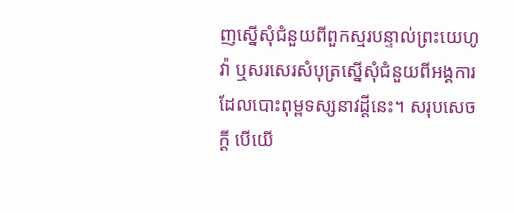ញស្នើសុំជំនួយពីពួកស្មរបន្ទាល់ព្រះយេហូវ៉ា ឬសរសេរសំបុត្រស្នើសុំជំនួយពីអង្គការដែលបោះពុម្ពទស្សនាវដ្ដីនេះ។ សរុបសេចក្ដី បើយើ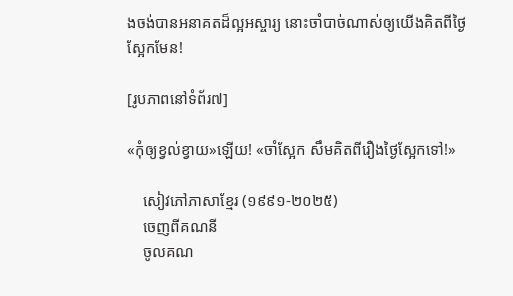ងចង់បានអនាគតដ៏ល្អអស្ចារ្យ នោះចាំបាច់ណាស់ឲ្យយើងគិតពីថ្ងៃស្អែកមែន!

[រូបភាពនៅទំព័រ៧]

«កុំឲ្យខ្វល់ខ្វាយ»ឡើយ! «ចាំស្អែក សឹមគិតពីរឿងថ្ងៃស្អែកទៅ!»

    សៀវភៅភាសាខ្មែរ (១៩៩១-២០២៥)
    ចេញពីគណនី
    ចូលគណ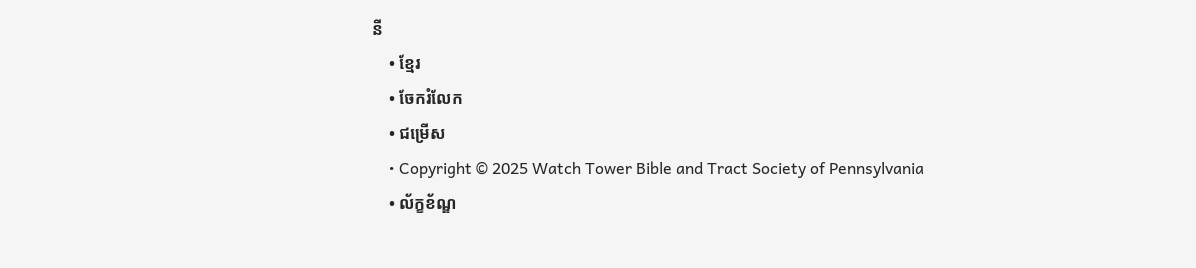នី
    • ខ្មែរ
    • ចែករំលែក
    • ជម្រើស
    • Copyright © 2025 Watch Tower Bible and Tract Society of Pennsylvania
    • ល័ក្ខខ័ណ្ឌ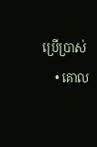ប្រើប្រាស់
    • គោល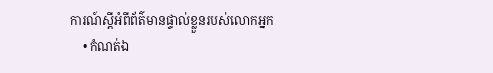ការណ៍ស្ដីអំពីព័ត៌មានផ្ទាល់ខ្លួនរបស់លោកអ្នក
    • កំណត់ឯ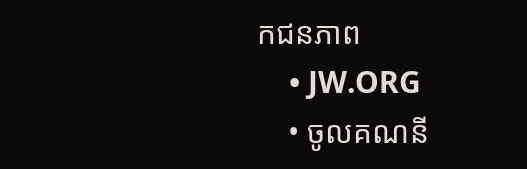កជនភាព
    • JW.ORG
    • ចូលគណនី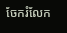ចែករំលែក